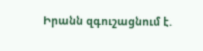Իրանն զգուշացնում է.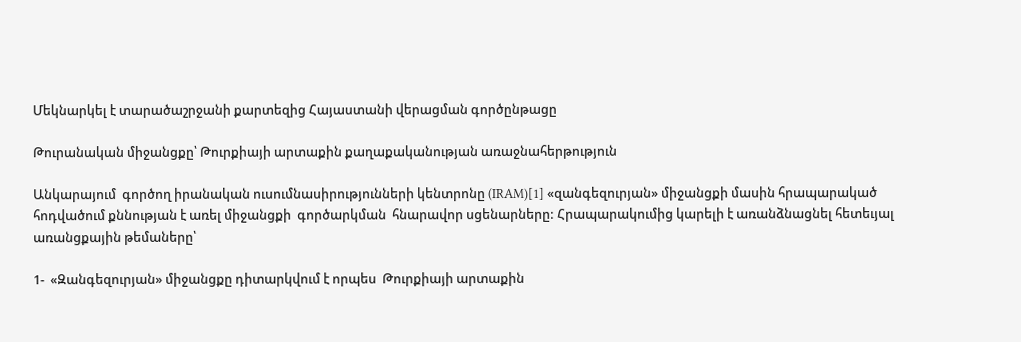Մեկնարկել է տարածաշրջանի քարտեզից Հայաստանի վերացման գործընթացը

Թուրանական միջանցքը՝ Թուրքիայի արտաքին քաղաքականության առաջնահերթություն

Անկարայում  գործող իրանական ուսումնասիրությունների կենտրոնը (IRAM)[1] «զանգեզուրյան» միջանցքի մասին հրապարակած հոդվածում քննության է առել միջանցքի  գործարկման  հնարավոր սցենարները: Հրապարակումից կարելի է առանձնացնել հետեւյալ առանցքային թեմաները՝

1-  «Զանգեզուրյան» միջանցքը դիտարկվում է որպես  Թուրքիայի արտաքին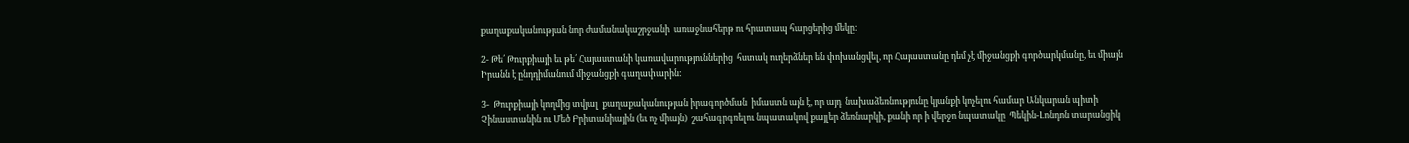քաղաքականության նոր ժամանակաշրջանի  առաջնահերթ ու հրատապ հարցերից մեկը:

2- Թե՛ Թուրքիայի եւ թե՛ Հայաստանի կառավարություններից  հստակ ուղերձներ են փոխանցվել, որ Հայաստանը դեմ չէ միջանցքի գործարկմանը, եւ միայն Իրանն է ընդդիմանում միջանցքի գաղափարին:

3-  Թուրքիայի կողմից տվյալ  քաղաքականության իրագործման  իմաստն այն է, որ այդ  նախաձեռնությունը կյանքի կոչելու համար Անկարան պիտի Չինաստանին ու Մեծ Բրիտանիային (եւ ոչ միայն)  շահագրգռելու նպատակով քայլեր ձեռնարկի, քանի որ ի վերջո նպատակը  Պեկին-Լոնդոն տարանցիկ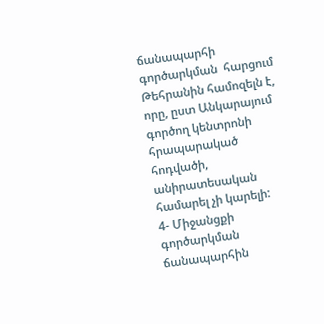ճանապարհի գործարկման  հարցում Թեհրանին համոզելն է,  որը, ըստ Անկարայում գործող կենտրոնի հրապարակած հոդվածի, անիրատեսական համարել չի կարելի:
4- Միջանցքի գործարկման  ճանապարհին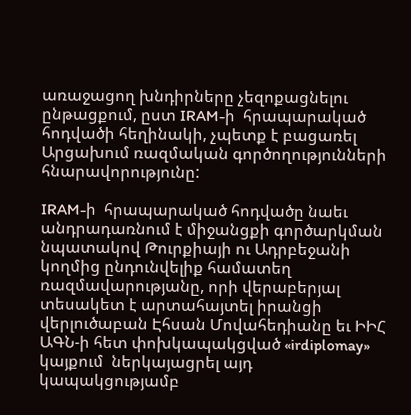առաջացող խնդիրները չեզոքացնելու ընթացքում, ըստ IRAM-ի  հրապարակած հոդվածի հեղինակի, չպետք է բացառել Արցախում ռազմական գործողությունների հնարավորությունը:

IRAM-ի  հրապարակած հոդվածը նաեւ անդրադառնում է միջանցքի գործարկման նպատակով Թուրքիայի ու Ադրբեջանի կողմից ընդունվելիք համատեղ ռազմավարությանը, որի վերաբերյալ  տեսակետ է արտահայտել իրանցի վերլուծաբան Էհսան Մովահեդիանը եւ ԻԻՀ ԱԳՆ-ի հետ փոխկապակցված «irdiplomay» կայքում  ներկայացրել այդ կապակցությամբ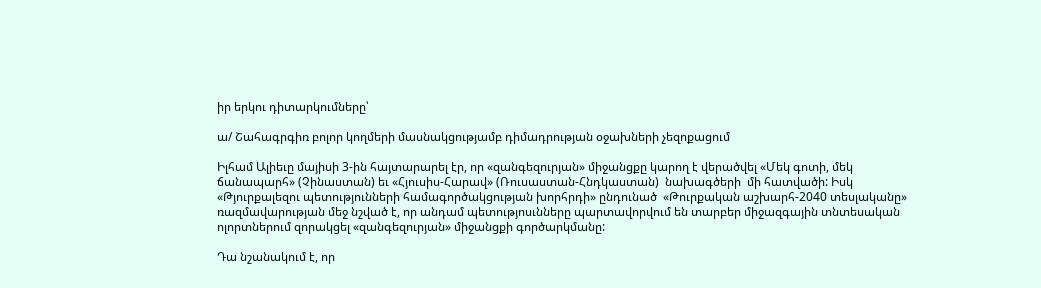իր երկու դիտարկումները՝

ա/ Շահագրգիռ բոլոր կողմերի մասնակցությամբ դիմադրության օջախների չեզոքացում

Իլհամ Ալիեւը մայիսի 3-ին հայտարարել էր, որ «զանգեզուրյան» միջանցքը կարող է վերածվել «Մեկ գոտի, մեկ ճանապարհ» (Չինաստան) եւ «Հյուսիս-Հարավ» (Ռուսաստան-Հնդկաստան)  նախագծերի  մի հատվածի: Իսկ «Թյուրքալեզու պետությունների համագործակցության խորհրդի» ընդունած  «Թուրքական աշխարհ-2040 տեսլականը» ռազմավարության մեջ նշված է, որ անդամ պետությոսւնները պարտավորվում են տարբեր միջազգային տնտեսական ոլորտներում զորակցել «զանգեզուրյան» միջանցքի գործարկմանը:

Դա նշանակում է, որ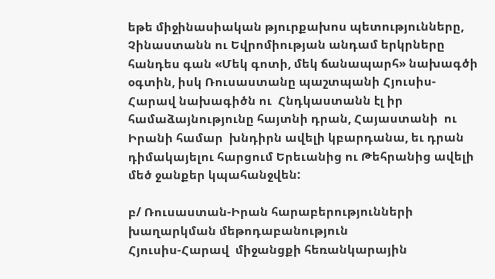եթե միջինասիական թյուրքախոս պետությունները, Չինաստանն ու Եվրոմիության անդամ երկրները հանդես գան «Մեկ գոտի, մեկ ճանապարհ» նախագծի օգտին, իսկ Ռուսաստանը պաշտպանի Հյուսիս-Հարավ նախագիծն ու  Հնդկաստանն էլ իր համաձայնությունը հայտնի դրան, Հայաստանի  ու Իրանի համար  խնդիրն ավելի կբարդանա, եւ դրան դիմակայելու հարցում Երեւանից ու Թեհրանից ավելի մեծ ջանքեր կպահանջվեն:

բ/ Ռուսաստան-Իրան հարաբերությունների  խաղարկման մեթոդաբանություն
Հյուսիս-Հարավ  միջանցքի հեռանկարային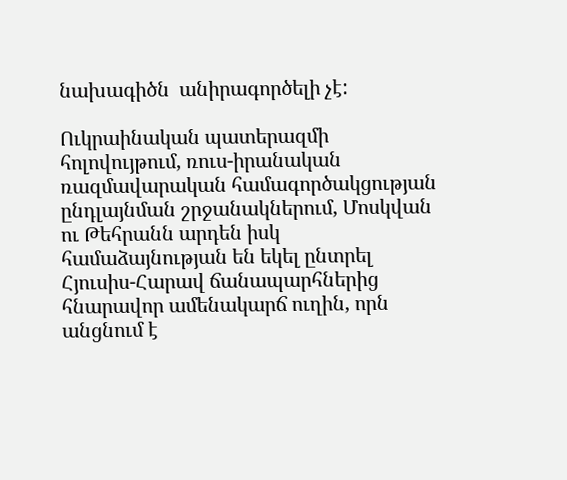նախագիծն  անիրագործելի չէ:

Ուկրաինական պատերազմի հոլովույթում, ռուս-իրանական ռազմավարական համագործակցության ընդլայնման շրջանակներում, Մոսկվան ու Թեհրանն արդեն իսկ համաձայնության են եկել ընտրել Հյուսիս-Հարավ ճանապարհներից հնարավոր ամենակարճ ուղին, որն անցնում է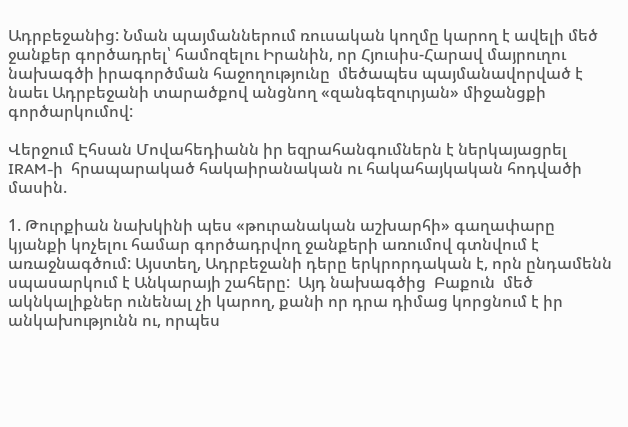Ադրբեջանից: Նման պայմաններում ռուսական կողմը կարող է ավելի մեծ ջանքեր գործադրել՝ համոզելու Իրանին, որ Հյուսիս-Հարավ մայրուղու նախագծի իրագործման հաջողությունը  մեծապես պայմանավորված է նաեւ Ադրբեջանի տարածքով անցնող «զանգեզուրյան» միջանցքի գործարկումով:

Վերջում Էհսան Մովահեդիանն իր եզրահանգումներն է ներկայացրել  IRAM-ի  հրապարակած հակաիրանական ու հակահայկական հոդվածի մասին.

1. Թուրքիան նախկինի պես «թուրանական աշխարհի» գաղափարը կյանքի կոչելու համար գործադրվող ջանքերի առումով գտնվում է առաջնագծում: Այստեղ, Ադրբեջանի դերը երկրորդական է, որն ընդամենն սպասարկում է Անկարայի շահերը:  Այդ նախագծից  Բաքուն  մեծ ակնկալիքներ ունենալ չի կարող, քանի որ դրա դիմաց կորցնում է իր անկախությունն ու, որպես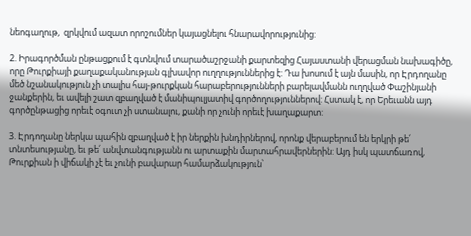նեոգաղութ,  զրկվում ազատ որոշումներ կայացնելու հնարավորությունից:

2. Իրագործման ընթացքում է գտնվում տարածաշրջանի քարտեզից Հայաստանի վերացման նախագիծը, որը Թուրքիայի քաղաքականության գլխավոր ուղղություններից է: Դա խոսում է այն մասին, որ Էրդողանը մեծ նշանակություն չի տալիս հայ-թուրքկան հարաբերությունների բարելավմանն ուղղված Փաշինյանի ջանքերին, եւ ավելի շատ զբաղված է մանիպուլյատիվ գործողություններով: Հստակ է, որ Երեւանն այդ գործընթացից որեւէ օգուտ չի ստանալու, քանի որ չունի որեւէ խաղաքարտ:

3. Էրդողանը ներկա պահին զբաղված է իր ներքին խնդիրներով, որոնք վերաբերում են երկրի թե՛ տնտեսությանը, եւ թե՛ անվտանգությանն ու արտաքին մարտահրավերներին: Այդ իսկ պատճառով, Թուրքիան ի վիճակի չէ եւ չունի բավարար համարձակություն՝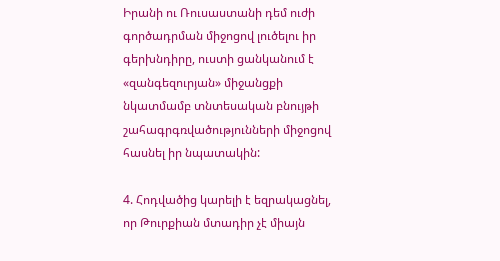Իրանի ու Ռուսաստանի դեմ ուժի գործադրման միջոցով լուծելու իր գերխնդիրը, ուստի ցանկանում է «զանգեզուրյան» միջանցքի նկատմամբ տնտեսական բնույթի  շահագրգռվածությունների միջոցով հասնել իր նպատակին:

4. Հոդվածից կարելի է եզրակացնել, որ Թուրքիան մտադիր չէ միայն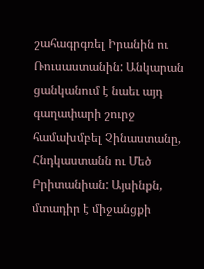շահագրգռել Իրանին ու Ռուսաստանին: Անկարան   ցանկանում է նաեւ այդ գաղափարի շուրջ համախմբել Չինաստանը, Հնդկաստանն ու Մեծ Բրիտանիան: Այսինքն, մտադիր է միջանցքի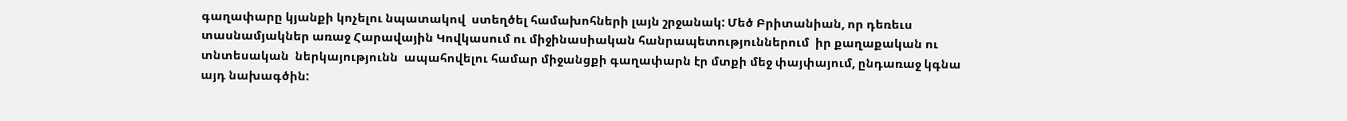գաղափարը կյանքի կոչելու նպատակով  ստեղծել համախոհների լայն շրջանակ: Մեծ Բրիտանիան, որ դեռեւս տասնամյակներ առաջ Հարավային Կովկասում ու միջինասիական հանրապետություններում  իր քաղաքական ու տնտեսական  ներկայությունն  ապահովելու համար միջանցքի գաղափարն էր մտքի մեջ փայփայում, ընդառաջ կգնա այդ նախագծին: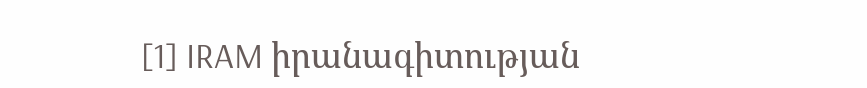[1] IRAM իրանագիտության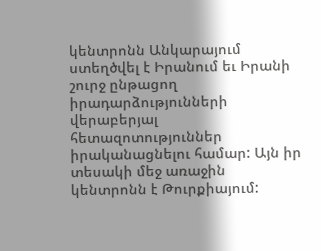կենտրոնն Անկարայում  ստեղծվել է Իրանում եւ Իրանի շուրջ ընթացող իրադարձությունների վերաբերյալ հետազոտություններ իրականացնելու համար: Այն իր տեսակի մեջ առաջին կենտրոնն է Թուրքիայում: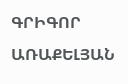ԳՐԻԳՈՐ ԱՌԱՔԵԼՅԱՆ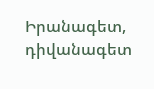Իրանագետ, դիվանագետ